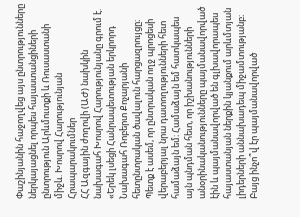Փաշինյանին հաջողվեց այս ընտրությունները ներկայացնել որպես հայաստանցիների ընտրություն Արևմուտքի և Ռուսաստանի միջև. Խոսրով Հարությունյան
Հրապարակումներ
ՀՀ Ազգային ժողովի (ԱԺ) նախկին նախագահ Խոսրով Հարությունյանը գրում է. «Երեկ լսեցի Հանրապետության երկրորդ Նախագահ Ռոբերտ Քոչարյանի հետընտրական ծավալուն հարցազրույցը։ Պետք է ասեմ, որ ընտրական ողջ պրոցեսի վերաբերյալ նրա դատողությունների հետ համաձայն եմ։ Համաձայն եմ հատկապես այն պնդման հետ, որ իշխանությունների անօրինականությունները պայմանավորված էին և պայմանավորված են գլխավորապես հայաստանյան ներքին կյանքում արևմտյան լիդերների աննախադեպ միջամտությանբ։
Բայց ինչո՞վ էր պայմանավորված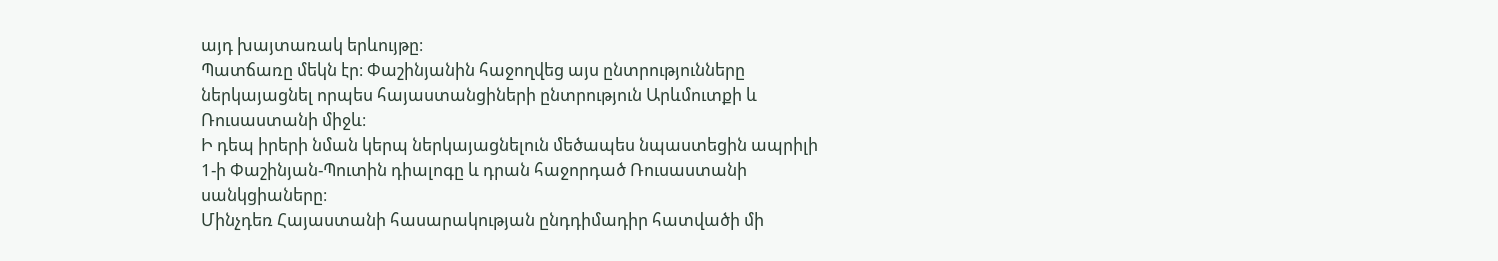այդ խայտառակ երևույթը։
Պատճառը մեկն էր։ Փաշինյանին հաջողվեց այս ընտրությունները ներկայացնել որպես հայաստանցիների ընտրություն Արևմուտքի և Ռուսաստանի միջև։
Ի դեպ իրերի նման կերպ ներկայացնելուն մեծապես նպաստեցին ապրիլի 1-ի Փաշինյան-Պուտին դիալոգը և դրան հաջորդած Ռուսաստանի սանկցիաները։
Մինչդեռ Հայաստանի հասարակության ընդդիմադիր հատվածի մի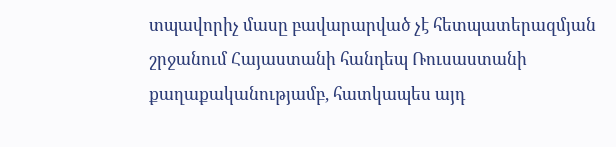տպավորիչ մասը բավարարված չէ հետպատերազմյան շրջանում Հայաստանի հանդեպ Ռուսաստանի քաղաքականությամբ, հատկապես այդ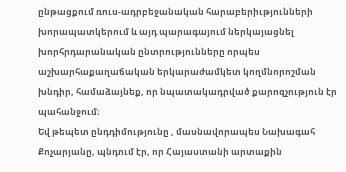ընթացքում ռուս-ադրբեջանական հարաբերիւթյունների խորապատկերում և այդ պարագայում ներկայացնել խորհրդարանական ընտրությունները որպես աշխարհաքաղաճական երկարաժամկետ կողմնորոշման խնդիր, համաձայնեք, որ նպատակադրված քարոզչություն էր պահանջում։
Եվ թեպետ ընդդիմությունը , մասնավորապես Նախագահ Քոչարյանը, պնդում էր, որ Հայաստանի արտաքին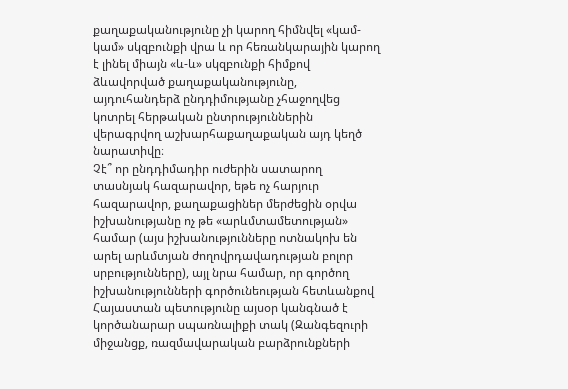քաղաքականությունը չի կարող հիմնվել «կամ-կամ» սկզբունքի վրա և որ հեռանկարային կարող է լինել միայն «և-և» սկզբունքի հիմքով ձևավորված քաղաքականությունը, այդուհանդերձ ընդդիմությանը չհաջողվեց կոտրել հերթական ընտրություններին վերագրվող աշխարհաքաղաքական այդ կեղծ նարատիվը։
Չէ՞ որ ընդդիմադիր ուժերին սատարող տասնյակ հազարավոր, եթե ոչ հարյուր հազարավոր, քաղաքացիներ մերժեցին օրվա իշխանությանը ոչ թե «արևմտամետության» համար (այս իշխանությունները ոտնակոխ են արել արևմտյան ժողովրդավադության բոլոր սրբությունները), այլ նրա համար, որ գործող իշխանությունների գործունեության հետևանքով Հայաստան պետությունը այսօր կանգնած է կործանարար սպառնալիքի տակ (Զանգեզուրի միջանցք, ռազմավարական բարձրունքների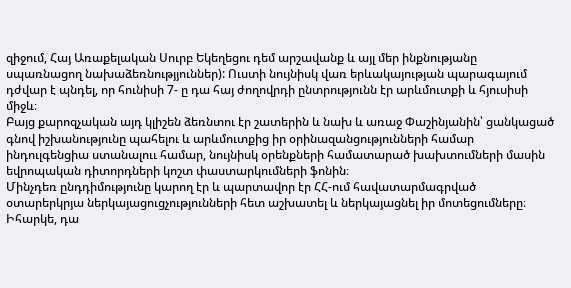զիջում, Հայ Առաքելական Սուրբ Եկեղեցու դեմ արշավանք և այլ մեր ինքնությանը սպառնացող նախաձեռնությյուններ): Ուստի նույնիսկ վառ երևակայության պարագայում դժվար է պնդել, որ հունիսի 7- ը դա հայ ժողովրդի ընտրությունն էր արևմուտքի և հյուսիսի միջև։
Բայց քարոզչական այդ կլիշեն ձեռնտու էր շատերին և նախ և առաջ Փաշինյանին՝ ցանկացած գնով իշխանությունը պահելու և արևմուտքից իր օրինազանցությունների համար ինդուլգենցիա ստանալոււ համար, նույնիսկ օրենքների համատարած խախտումների մասին եվրոպական դիտորդների կոշտ փաստարկումների ֆոնին։
Մինչդեռ ընդդիմությունը կարող էր և պարտավոր էր ՀՀ-ում հավատարմագրված օտարերկրյա ներկայացուցչությունների հետ աշխատել և ներկայացնել իր մոտեցումները։ Իհարկե, դա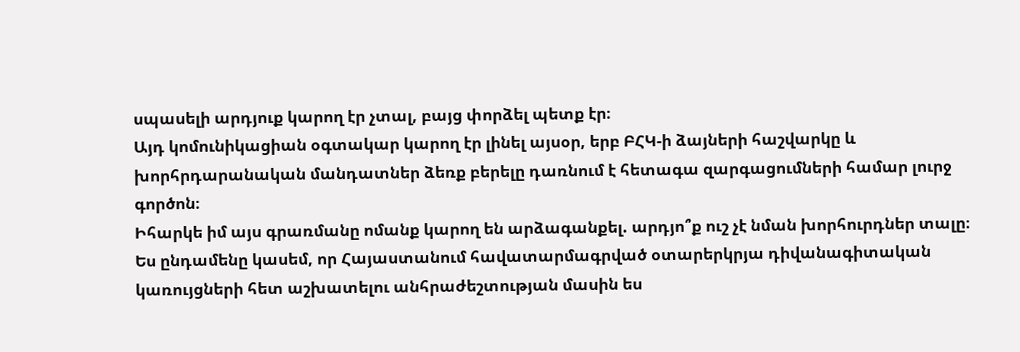սպասելի արդյուք կարող էր չտալ, բայց փորձել պետք էր։
Այդ կոմունիկացիան օգտակար կարող էր լինել այսօր, երբ ԲՀԿ-ի ձայների հաշվարկը և խորհրդարանական մանդատներ ձեռք բերելը դառնում է հետագա զարգացումների համար լուրջ գործոն։
Իհարկե իմ այս գրառմանը ոմանք կարող են արձագանքել. արդյո՞ք ուշ չէ նման խորհուրդներ տալը։
Ես ընդամենը կասեմ, որ Հայաստանում հավատարմագրված օտարերկրյա դիվանագիտական կառույցների հետ աշխատելու անհրաժեշտության մասին ես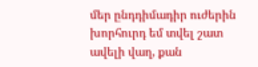մեր ընդդիմադիր ուժերին խորհուրդ եմ տվել շատ ավելի վաղ, քան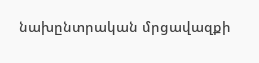նախընտրական մրցավազքի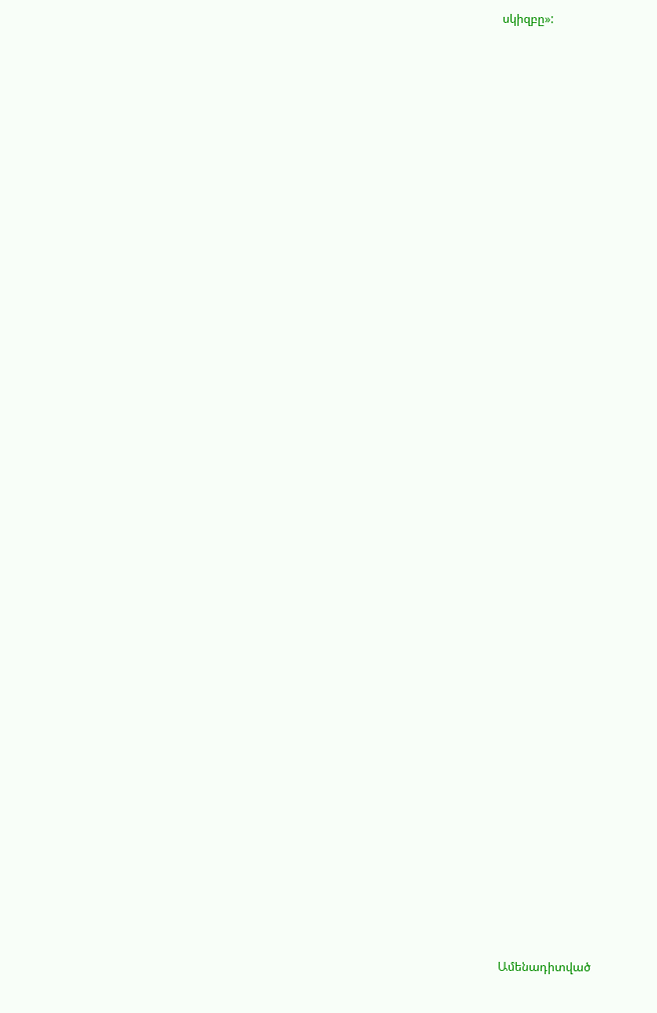սկիզբը»:


















































Ամենադիտված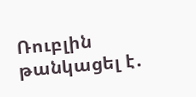Ռուբլին թանկացել է․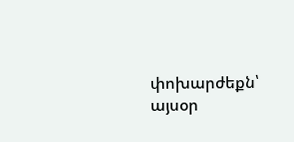փոխարժեքն՝ այսօր